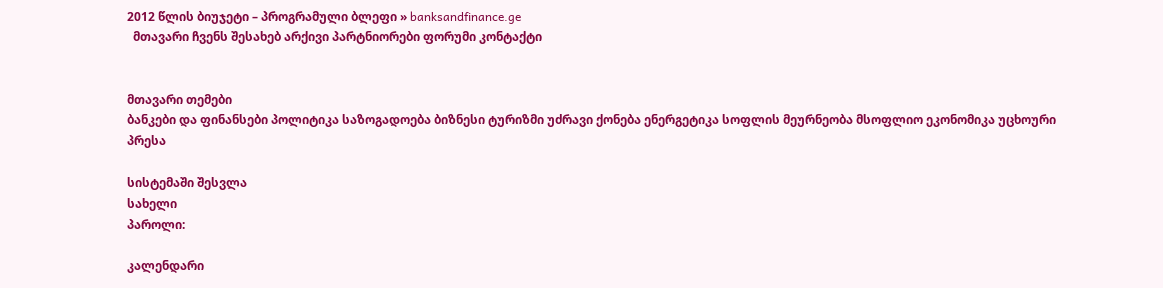2012 წლის ბიუჯეტი – პროგრამული ბლეფი » banksandfinance.ge
  მთავარი ჩვენს შესახებ არქივი პარტნიორები ფორუმი კონტაქტი


მთავარი თემები
ბანკები და ფინანსები პოლიტიკა საზოგადოება ბიზნესი ტურიზმი უძრავი ქონება ენერგეტიკა სოფლის მეურნეობა მსოფლიო ეკონომიკა უცხოური პრესა

სისტემაში შესვლა
სახელი
პაროლი:

კალენდარი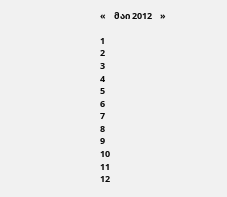«    მაი 2012    »

1
2
3
4
5
6
7
8
9
10
11
12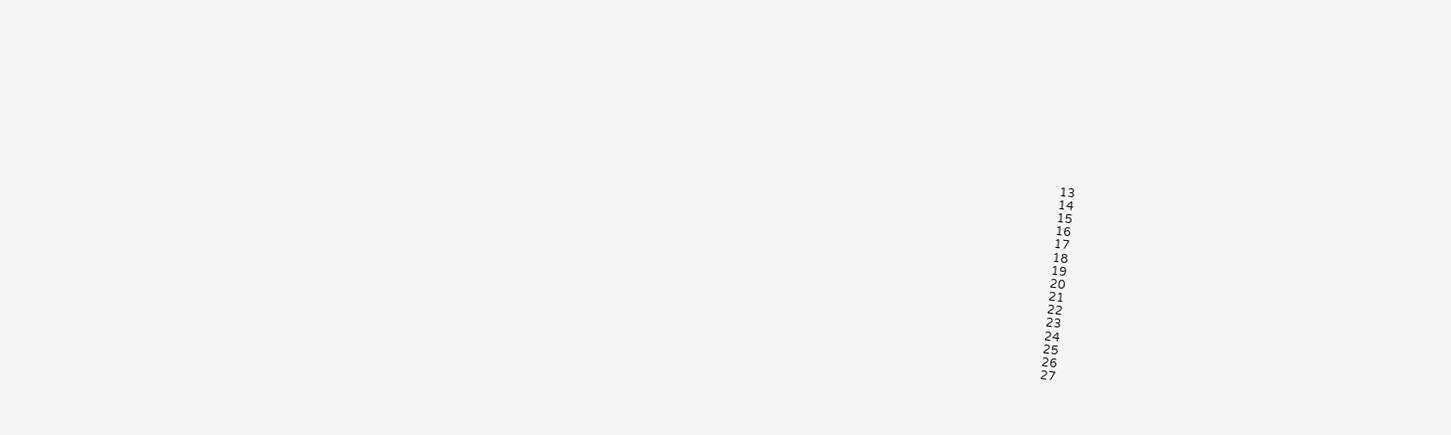13
14
15
16
17
18
19
20
21
22
23
24
25
26
27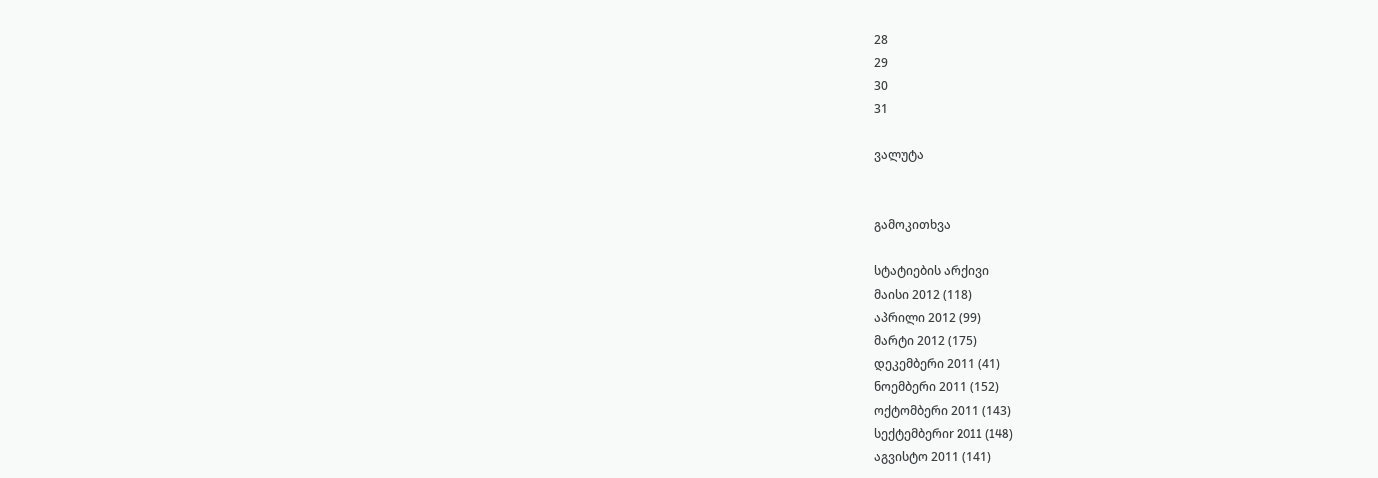28
29
30
31

ვალუტა


გამოკითხვა

სტატიების არქივი
მაისი 2012 (118)
აპრილი 2012 (99)
მარტი 2012 (175)
დეკემბერი 2011 (41)
ნოემბერი 2011 (152)
ოქტომბერი 2011 (143)
სექტემბერიr 2011 (148)
აგვისტო 2011 (141)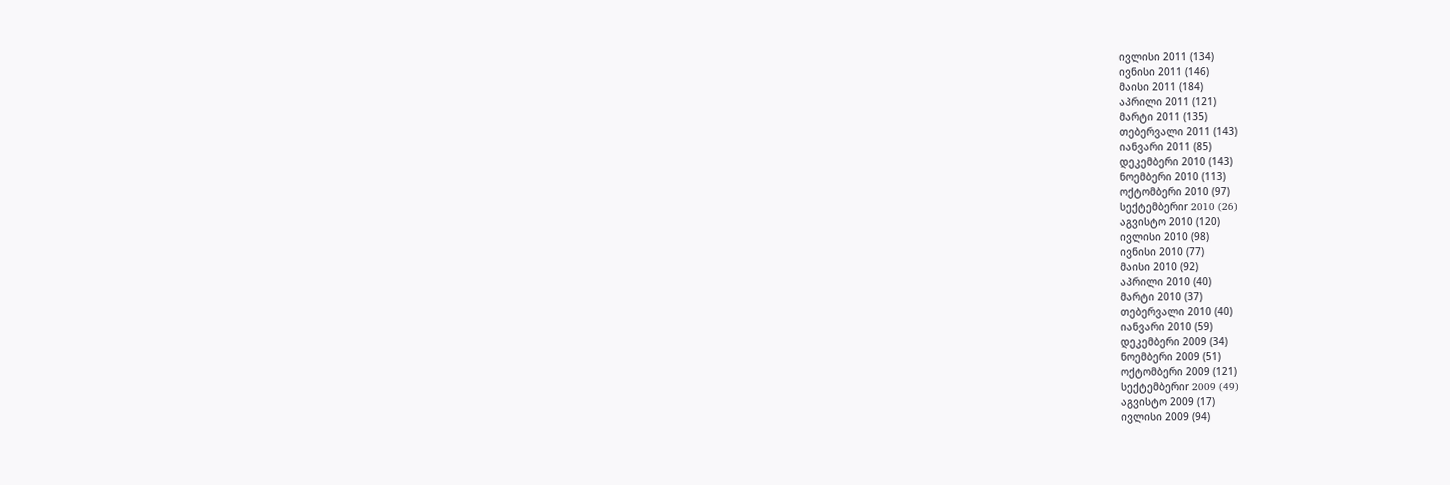ივლისი 2011 (134)
ივნისი 2011 (146)
მაისი 2011 (184)
აპრილი 2011 (121)
მარტი 2011 (135)
თებერვალი 2011 (143)
იანვარი 2011 (85)
დეკემბერი 2010 (143)
ნოემბერი 2010 (113)
ოქტომბერი 2010 (97)
სექტემბერიr 2010 (26)
აგვისტო 2010 (120)
ივლისი 2010 (98)
ივნისი 2010 (77)
მაისი 2010 (92)
აპრილი 2010 (40)
მარტი 2010 (37)
თებერვალი 2010 (40)
იანვარი 2010 (59)
დეკემბერი 2009 (34)
ნოემბერი 2009 (51)
ოქტომბერი 2009 (121)
სექტემბერიr 2009 (49)
აგვისტო 2009 (17)
ივლისი 2009 (94)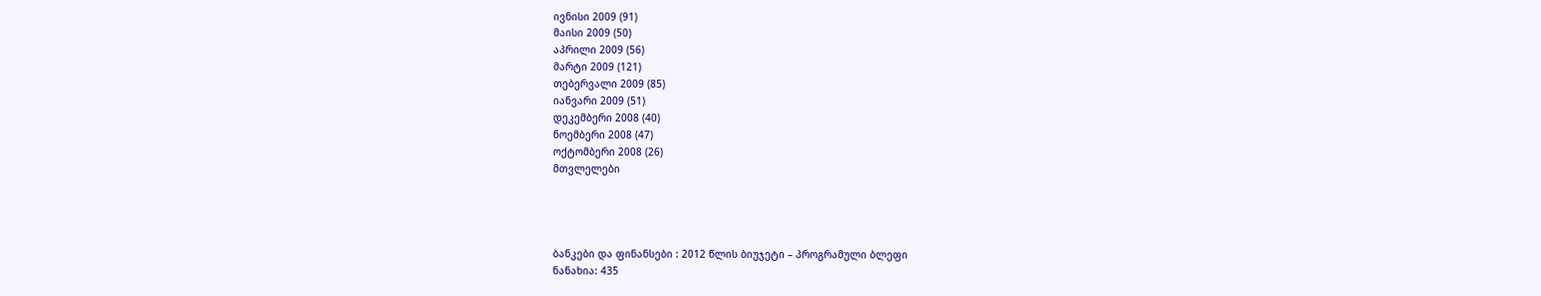ივნისი 2009 (91)
მაისი 2009 (50)
აპრილი 2009 (56)
მარტი 2009 (121)
თებერვალი 2009 (85)
იანვარი 2009 (51)
დეკემბერი 2008 (40)
ნოემბერი 2008 (47)
ოქტომბერი 2008 (26)
მთვლელები




ბანკები და ფინანსები : 2012 წლის ბიუჯეტი – პროგრამული ბლეფი
ნანახია: 435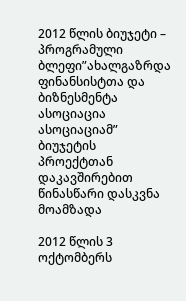2012 წლის ბიუჯეტი – პროგრამული ბლეფი”ახალგაზრდა ფინანსისტთა და ბიზნესმენტა ასოციაცია ასოციაციამ” ბიუჯეტის პროექტთან დაკავშირებით წინასწარი დასკვნა მოამზადა

2012 წლის 3 ოქტომბერს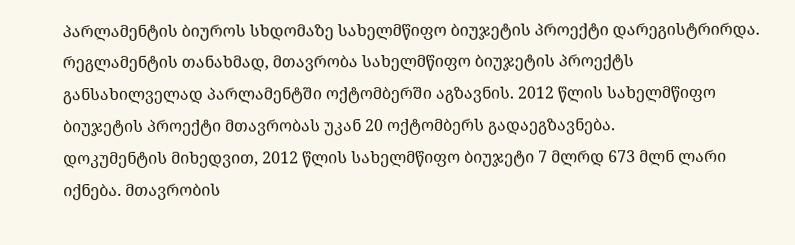პარლამენტის ბიუროს სხდომაზე სახელმწიფო ბიუჯეტის პროექტი დარეგისტრირდა. რეგლამენტის თანახმად, მთავრობა სახელმწიფო ბიუჯეტის პროექტს განსახილველად პარლამენტში ოქტომბერში აგზავნის. 2012 წლის სახელმწიფო ბიუჯეტის პროექტი მთავრობას უკან 20 ოქტომბერს გადაეგზავნება.
დოკუმენტის მიხედვით, 2012 წლის სახელმწიფო ბიუჯეტი 7 მლრდ 673 მლნ ლარი იქნება. მთავრობის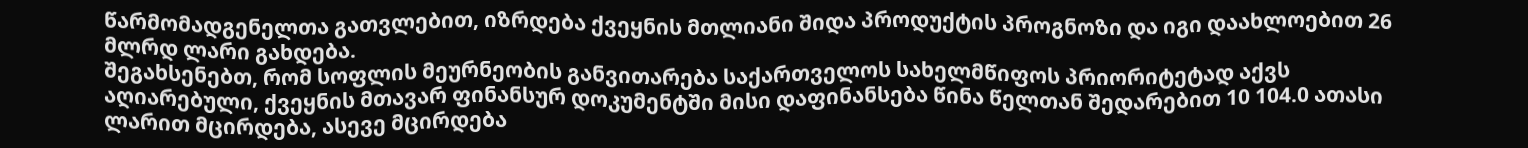წარმომადგენელთა გათვლებით, იზრდება ქვეყნის მთლიანი შიდა პროდუქტის პროგნოზი და იგი დაახლოებით 26 მლრდ ლარი გახდება.
შეგახსენებთ, რომ სოფლის მეურნეობის განვითარება საქართველოს სახელმწიფოს პრიორიტეტად აქვს აღიარებული, ქვეყნის მთავარ ფინანსურ დოკუმენტში მისი დაფინანსება წინა წელთან შედარებით 10 104.0 ათასი ლარით მცირდება, ასევე მცირდება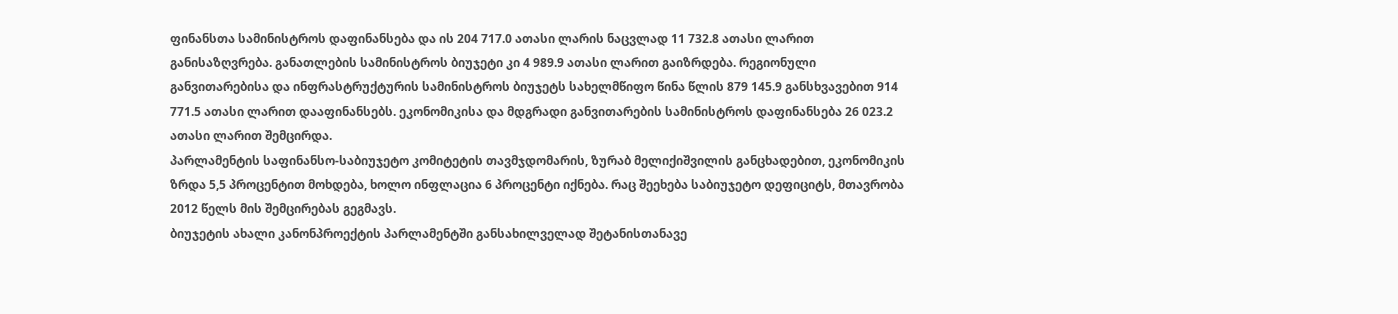ფინანსთა სამინისტროს დაფინანსება და ის 204 717.0 ათასი ლარის ნაცვლად 11 732.8 ათასი ლარით განისაზღვრება. განათლების სამინისტროს ბიუჯეტი კი 4 989.9 ათასი ლარით გაიზრდება. რეგიონული განვითარებისა და ინფრასტრუქტურის სამინისტროს ბიუჯეტს სახელმწიფო წინა წლის 879 145.9 განსხვავებით 914 771.5 ათასი ლარით დააფინანსებს. ეკონომიკისა და მდგრადი განვითარების სამინისტროს დაფინანსება 26 023.2 ათასი ლარით შემცირდა.
პარლამენტის საფინანსო-საბიუჯეტო კომიტეტის თავმჯდომარის, ზურაბ მელიქიშვილის განცხადებით, ეკონომიკის ზრდა 5,5 პროცენტით მოხდება, ხოლო ინფლაცია 6 პროცენტი იქნება. რაც შეეხება საბიუჯეტო დეფიციტს, მთავრობა 2012 წელს მის შემცირებას გეგმავს.
ბიუჯეტის ახალი კანონპროექტის პარლამენტში განსახილველად შეტანისთანავე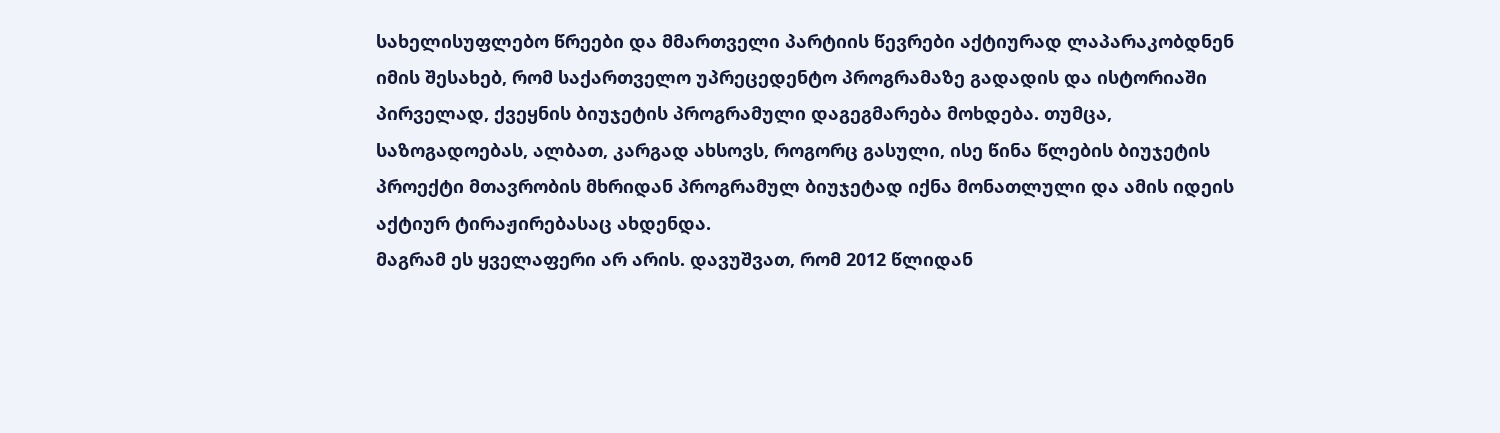სახელისუფლებო წრეები და მმართველი პარტიის წევრები აქტიურად ლაპარაკობდნენ იმის შესახებ, რომ საქართველო უპრეცედენტო პროგრამაზე გადადის და ისტორიაში პირველად, ქვეყნის ბიუჯეტის პროგრამული დაგეგმარება მოხდება. თუმცა, საზოგადოებას, ალბათ, კარგად ახსოვს, როგორც გასული, ისე წინა წლების ბიუჯეტის პროექტი მთავრობის მხრიდან პროგრამულ ბიუჯეტად იქნა მონათლული და ამის იდეის აქტიურ ტირაჟირებასაც ახდენდა.
მაგრამ ეს ყველაფერი არ არის. დავუშვათ, რომ 2012 წლიდან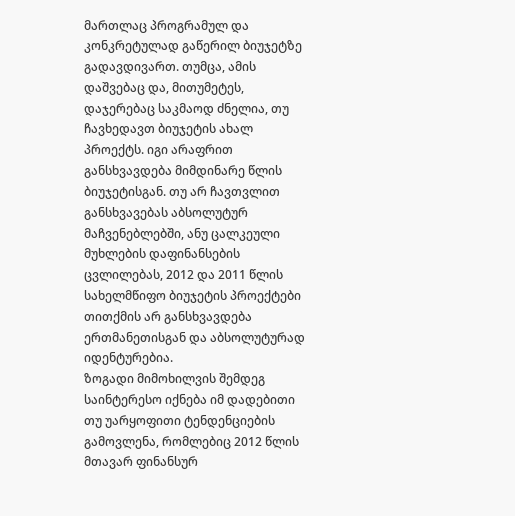მართლაც პროგრამულ და კონკრეტულად გაწერილ ბიუჯეტზე გადავდივართ. თუმცა, ამის დაშვებაც და, მითუმეტეს, დაჯერებაც საკმაოდ ძნელია, თუ ჩავხედავთ ბიუჯეტის ახალ პროექტს. იგი არაფრით განსხვავდება მიმდინარე წლის ბიუჯეტისგან. თუ არ ჩავთვლით განსხვავებას აბსოლუტურ მაჩვენებლებში, ანუ ცალკეული მუხლების დაფინანსების ცვლილებას, 2012 და 2011 წლის სახელმწიფო ბიუჯეტის პროექტები თითქმის არ განსხვავდება ერთმანეთისგან და აბსოლუტურად იდენტურებია.
ზოგადი მიმოხილვის შემდეგ საინტერესო იქნება იმ დადებითი თუ უარყოფითი ტენდენციების გამოვლენა, რომლებიც 2012 წლის მთავარ ფინანსურ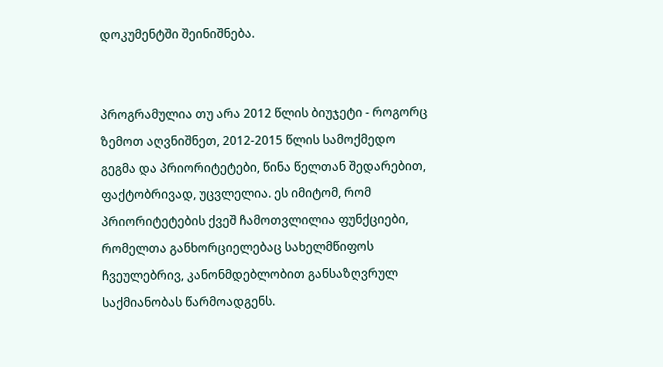დოკუმენტში შეინიშნება.


პროგრამულია თუ არა 2012 წლის ბიუჯეტი - როგორც ზემოთ აღვნიშნეთ, 2012-2015 წლის სამოქმედო გეგმა და პრიორიტეტები, წინა წელთან შედარებით, ფაქტობრივად, უცვლელია. ეს იმიტომ, რომ პრიორიტეტების ქვეშ ჩამოთვლილია ფუნქციები, რომელთა განხორციელებაც სახელმწიფოს ჩვეულებრივ, კანონმდებლობით განსაზღვრულ საქმიანობას წარმოადგენს.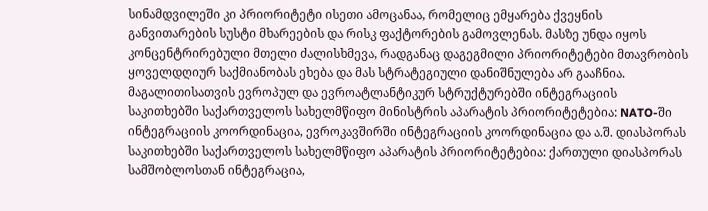სინამდვილეში კი პრიორიტეტი ისეთი ამოცანაა, რომელიც ემყარება ქვეყნის განვითარების სუსტი მხარეების და რისკ ფაქტორების გამოვლენას. მასზე უნდა იყოს კონცენტრირებული მთელი ძალისხმევა, რადგანაც დაგეგმილი პრიორიტეტები მთავრობის ყოველდღიურ საქმიანობას ეხება და მას სტრატეგიული დანიშნულება არ გააჩნია.
მაგალითისათვის ევროპულ და ევროატლანტიკურ სტრუქტურებში ინტეგრაციის საკითხებში საქართველოს სახელმწიფო მინისტრის აპარატის პრიორიტეტებია: NATO-ში ინტეგრაციის კოორდინაცია, ევროკავშირში ინტეგრაციის კოორდინაცია და ა.შ. დიასპორას საკითხებში საქართველოს სახელმწიფო აპარატის პრიორიტეტებია: ქართული დიასპორას სამშობლოსთან ინტეგრაცია,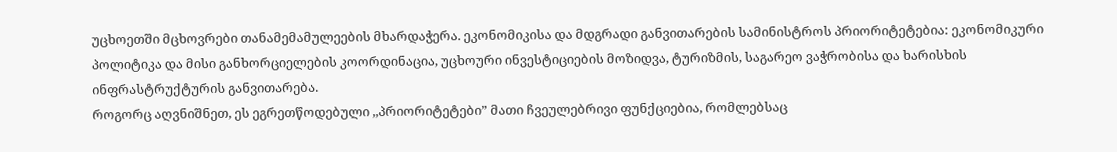უცხოეთში მცხოვრები თანამემამულეების მხარდაჭერა. ეკონომიკისა და მდგრადი განვითარების სამინისტროს პრიორიტეტებია: ეკონომიკური პოლიტიკა და მისი განხორციელების კოორდინაცია, უცხოური ინვესტიციების მოზიდვა, ტურიზმის, საგარეო ვაჭრობისა და ხარისხის ინფრასტრუქტურის განვითარება.
როგორც აღვნიშნეთ, ეს ეგრეთწოდებული ,,პრიორიტეტები” მათი ჩვეულებრივი ფუნქციებია, რომლებსაც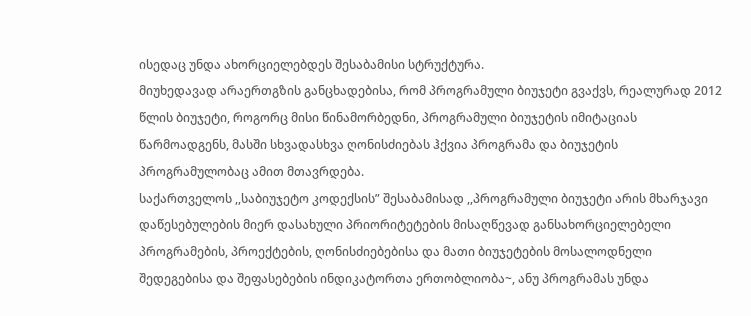ისედაც უნდა ახორციელებდეს შესაბამისი სტრუქტურა.
მიუხედავად არაერთგზის განცხადებისა, რომ პროგრამული ბიუჯეტი გვაქვს, რეალურად 2012 წლის ბიუჯეტი, როგორც მისი წინამორბედნი, პროგრამული ბიუჯეტის იმიტაციას წარმოადგენს, მასში სხვადასხვა ღონისძიებას ჰქვია პროგრამა და ბიუჯეტის პროგრამულობაც ამით მთავრდება.
საქართველოს ,,საბიუჯეტო კოდექსის” შესაბამისად ,,პროგრამული ბიუჯეტი არის მხარჯავი დაწესებულების მიერ დასახული პრიორიტეტების მისაღწევად განსახორციელებელი პროგრამების, პროექტების, ღონისძიებებისა და მათი ბიუჯეტების მოსალოდნელი შედეგებისა და შეფასებების ინდიკატორთა ერთობლიობა~, ანუ პროგრამას უნდა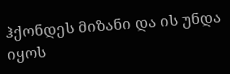ჰქონდეს მიზანი და ის უნდა იყოს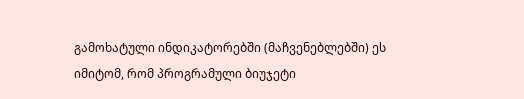გამოხატული ინდიკატორებში (მაჩვენებლებში) ეს იმიტომ, რომ პროგრამული ბიუჯეტი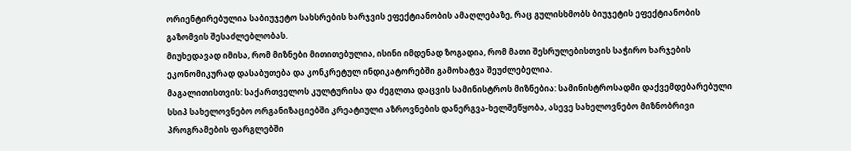ორიენტირებულია საბიუჯეტო სახსრების ხარჯვის ეფექტიანობის ამაღლებაზე, რაც გულისხმობს ბიუჯეტის ეფექტიანობის გაზომვის შესაძლებლობას.
მიუხედავად იმისა, რომ მიზნები მითითებულია, ისინი იმდენად ზოგადია, რომ მათი შესრულებისთვის საჭირო ხარჯების ეკონომიკურად დასაბუთება და კონკრეტულ ინდიკატორებში გამოხატვა შეუძლებელია.
მაგალითისთვის: საქართველოს კულტურისა და ძეგლთა დაცვის სამინისტროს მიზნებია: სამინისტროსადმი დაქვემდებარებული სსიპ სახელოვნებო ორგანიზაციებში კრეატიული აზროვნების დანერგვა-ხელშეწყობა, ასევე სახელოვნებო მიზნობრივი პროგრამების ფარგლებში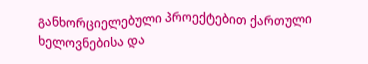განხორციელებული პროექტებით ქართული ხელოვნებისა და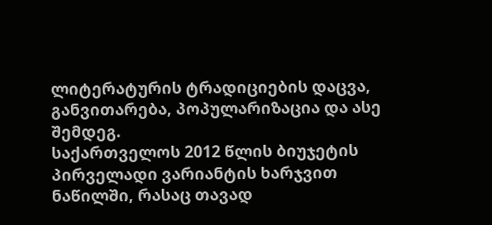ლიტერატურის ტრადიციების დაცვა, განვითარება, პოპულარიზაცია და ასე შემდეგ.
საქართველოს 2012 წლის ბიუჯეტის პირველადი ვარიანტის ხარჯვით ნაწილში, რასაც თავად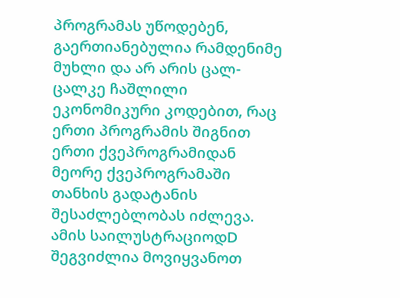პროგრამას უწოდებენ, გაერთიანებულია რამდენიმე მუხლი და არ არის ცალ-ცალკე ჩაშლილი ეკონომიკური კოდებით, რაც ერთი პროგრამის შიგნით ერთი ქვეპროგრამიდან მეორე ქვეპროგრამაში თანხის გადატანის შესაძლებლობას იძლევა. ამის საილუსტრაციოდD შეგვიძლია მოვიყვანოთ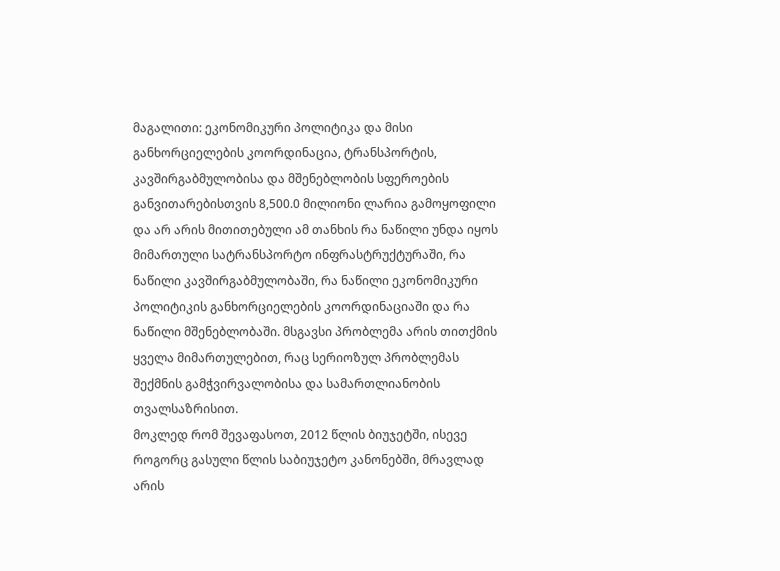მაგალითი: ეკონომიკური პოლიტიკა და მისი განხორციელების კოორდინაცია, ტრანსპორტის, კავშირგაბმულობისა და მშენებლობის სფეროების განვითარებისთვის 8,500.0 მილიონი ლარია გამოყოფილი და არ არის მითითებული ამ თანხის რა ნაწილი უნდა იყოს მიმართული სატრანსპორტო ინფრასტრუქტურაში, რა ნაწილი კავშირგაბმულობაში, რა ნაწილი ეკონომიკური პოლიტიკის განხორციელების კოორდინაციაში და რა ნაწილი მშენებლობაში. მსგავსი პრობლემა არის თითქმის ყველა მიმართულებით, რაც სერიოზულ პრობლემას შექმნის გამჭვირვალობისა და სამართლიანობის თვალსაზრისით.
მოკლედ რომ შევაფასოთ, 2012 წლის ბიუჯეტში, ისევე როგორც გასული წლის საბიუჯეტო კანონებში, მრავლად არის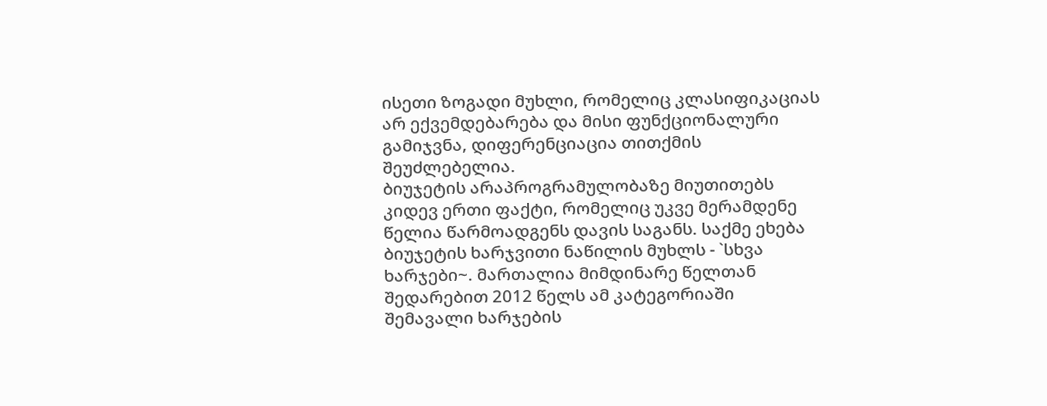ისეთი ზოგადი მუხლი, რომელიც კლასიფიკაციას არ ექვემდებარება და მისი ფუნქციონალური გამიჯვნა, დიფერენციაცია თითქმის შეუძლებელია.
ბიუჯეტის არაპროგრამულობაზე მიუთითებს კიდევ ერთი ფაქტი, რომელიც უკვე მერამდენე წელია წარმოადგენს დავის საგანს. საქმე ეხება ბიუჯეტის ხარჯვითი ნაწილის მუხლს - `სხვა ხარჯები~. მართალია მიმდინარე წელთან შედარებით 2012 წელს ამ კატეგორიაში შემავალი ხარჯების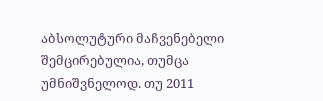აბსოლუტური მაჩვენებელი შემცირებულია, თუმცა უმნიშვნელოდ. თუ 2011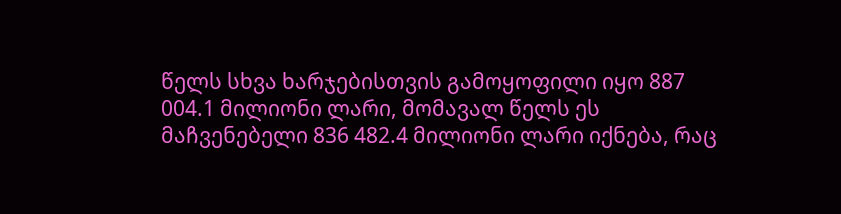წელს სხვა ხარჯებისთვის გამოყოფილი იყო 887 004.1 მილიონი ლარი, მომავალ წელს ეს მაჩვენებელი 836 482.4 მილიონი ლარი იქნება, რაც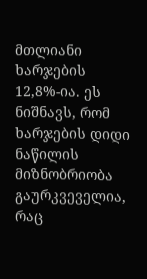მთლიანი ხარჯების 12,8%-ია. ეს ნიშნავს, რომ ხარჯების დიდი ნაწილის მიზნობრიობა გაურკვეველია, რაც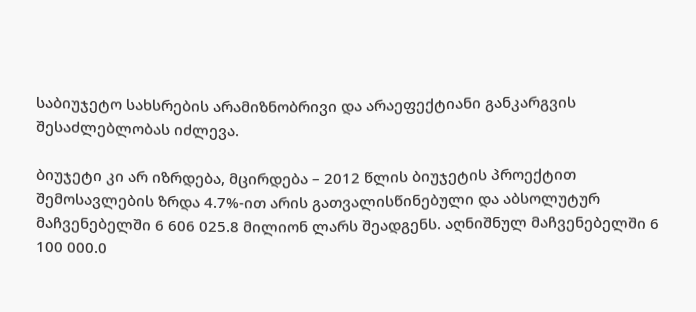საბიუჯეტო სახსრების არამიზნობრივი და არაეფექტიანი განკარგვის შესაძლებლობას იძლევა.

ბიუჯეტი კი არ იზრდება, მცირდება – 2012 წლის ბიუჯეტის პროექტით შემოსავლების ზრდა 4.7%-ით არის გათვალისწინებული და აბსოლუტურ მაჩვენებელში 6 606 025.8 მილიონ ლარს შეადგენს. აღნიშნულ მაჩვენებელში 6 100 000.0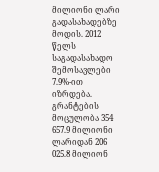მილიონი ლარი გადასახადებზე მოდის. 2012 წელს საგადასახადო შემოსავლები 7.9%-ით იზრდება. გრანტების მოცულობა 354 657.9 მილიონი ლარიდან 206 025.8 მილიონ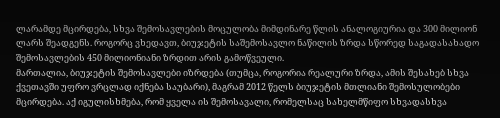ლარამდე მცირდება, სხვა შემოსავლების მოცულობა მიმდინარე წლის ანალოგიურია და 300 მილიონ ლარს შეადგენს. როგორც ვხედავთ, ბიუჯეტის საშემოსავლო ნაწილის ზრდა სწორედ საგადასახადო შემოსავლების 450 მილიონიანი ზრდით არის გამოწვეული.
მართალია, ბიუჯეტის შემოსავლები იზრდება (თუმცა, როგორია რეალური ზრდა, ამის შესახებ სხვა ქვეთავში უფრო ვრცლად იქნება საუბარი), მაგრამ 2012 წელს ბიუჯეტის მთლიანი შემოსულობები მცირდება. აქ იგულისხმება, რომ ყველა ის შემოსავალი, რომელსაც სახელმწიფო სხვადასხვა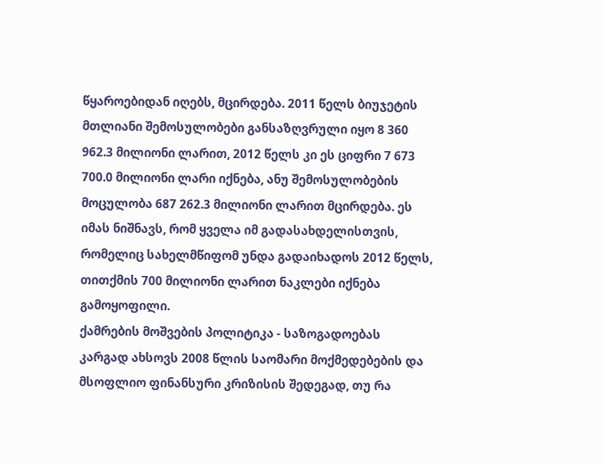წყაროებიდან იღებს, მცირდება. 2011 წელს ბიუჯეტის მთლიანი შემოსულობები განსაზღვრული იყო 8 360 962.3 მილიონი ლარით, 2012 წელს კი ეს ციფრი 7 673 700.0 მილიონი ლარი იქნება, ანუ შემოსულობების მოცულობა 687 262.3 მილიონი ლარით მცირდება. ეს იმას ნიშნავს, რომ ყველა იმ გადასახდელისთვის, რომელიც სახელმწიფომ უნდა გადაიხადოს 2012 წელს, თითქმის 700 მილიონი ლარით ნაკლები იქნება გამოყოფილი.
ქამრების მოშვების პოლიტიკა - საზოგადოებას კარგად ახსოვს 2008 წლის საომარი მოქმედებების და მსოფლიო ფინანსური კრიზისის შედეგად, თუ რა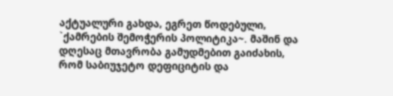აქტუალური გახდა, ეგრეთ წოდებული, `ქამრების შემოჭერის პოლიტიკა~. მაშინ და დღესაც მთავრობა გამუდმებით გაიძახის, რომ საბიუჯეტო დეფიციტის და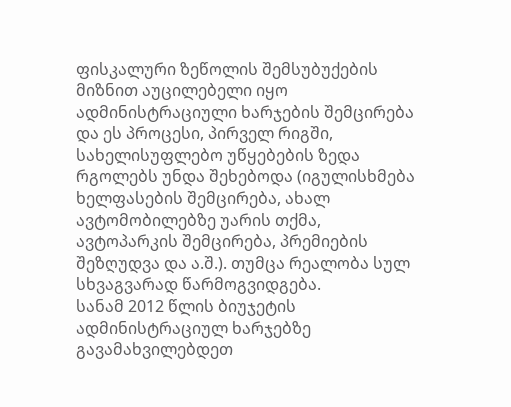ფისკალური ზეწოლის შემსუბუქების მიზნით აუცილებელი იყო ადმინისტრაციული ხარჯების შემცირება და ეს პროცესი, პირველ რიგში, სახელისუფლებო უწყებების ზედა რგოლებს უნდა შეხებოდა (იგულისხმება ხელფასების შემცირება, ახალ ავტომობილებზე უარის თქმა, ავტოპარკის შემცირება, პრემიების შეზღუდვა და ა.შ.). თუმცა რეალობა სულ სხვაგვარად წარმოგვიდგება.
სანამ 2012 წლის ბიუჯეტის ადმინისტრაციულ ხარჯებზე გავამახვილებდეთ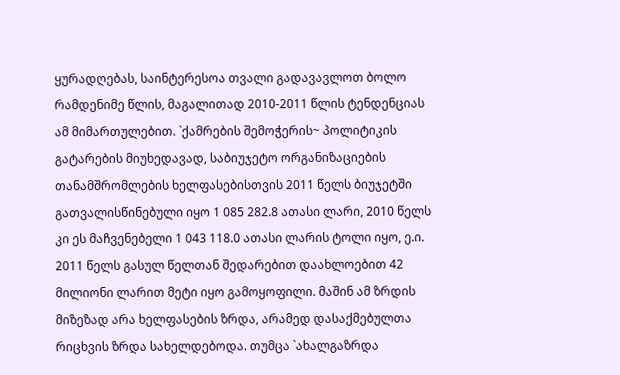ყურადღებას, საინტერესოა თვალი გადავავლოთ ბოლო რამდენიმე წლის, მაგალითად 2010-2011 წლის ტენდენციას ამ მიმართულებით. `ქამრების შემოჭერის~ პოლიტიკის გატარების მიუხედავად, საბიუჯეტო ორგანიზაციების თანამშრომლების ხელფასებისთვის 2011 წელს ბიუჯეტში გათვალისწინებული იყო 1 085 282.8 ათასი ლარი, 2010 წელს კი ეს მაჩვენებელი 1 043 118.0 ათასი ლარის ტოლი იყო, ე.ი. 2011 წელს გასულ წელთან შედარებით დაახლოებით 42 მილიონი ლარით მეტი იყო გამოყოფილი. მაშინ ამ ზრდის მიზეზად არა ხელფასების ზრდა, არამედ დასაქმებულთა რიცხვის ზრდა სახელდებოდა. თუმცა `ახალგაზრდა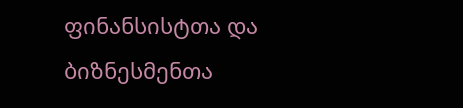ფინანსისტთა და ბიზნესმენთა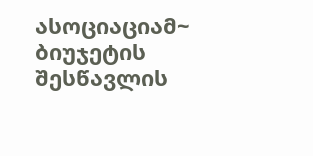ასოციაციამ~ ბიუჯეტის შესწავლის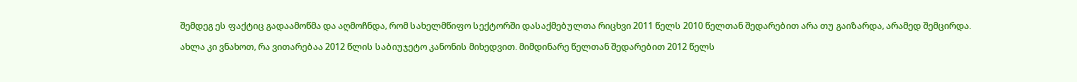შემდეგ ეს ფაქტიც გადაამოწმა და აღმოჩნდა, რომ სახელმწიფო სექტორში დასაქმებულთა რიცხვი 2011 წელს 2010 წელთან შედარებით არა თუ გაიზარდა, არამედ შემცირდა.
ახლა კი ვნახოთ, რა ვითარებაა 2012 წლის საბიუჯეტო კანონის მიხედვით. მიმდინარე წელთან შედარებით 2012 წელს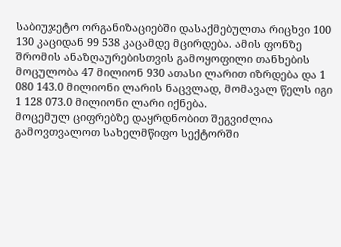საბიუჯეტო ორგანიზაციებში დასაქმებულთა რიცხვი 100 130 კაციდან 99 538 კაცამდე მცირდება. ამის ფონზე შრომის ანაზღაურებისთვის გამოყოფილი თანხების მოცულობა 47 მილიონ 930 ათასი ლარით იზრდება და 1 080 143.0 მილიონი ლარის ნაცვლად, მომავალ წელს იგი 1 128 073.0 მილიონი ლარი იქნება.
მოცემულ ციფრებზე დაყრდნობით შეგვიძლია გამოვთვალოთ სახელმწიფო სექტორში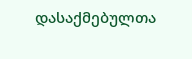დასაქმებულთა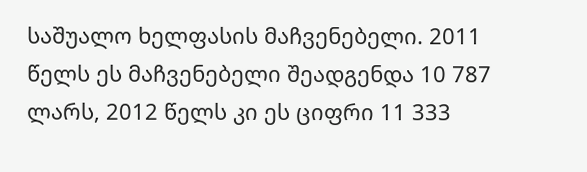საშუალო ხელფასის მაჩვენებელი. 2011 წელს ეს მაჩვენებელი შეადგენდა 10 787 ლარს, 2012 წელს კი ეს ციფრი 11 333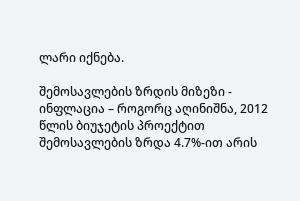ლარი იქნება.

შემოსავლების ზრდის მიზეზი - ინფლაცია – როგორც აღინიშნა, 2012 წლის ბიუჯეტის პროექტით შემოსავლების ზრდა 4.7%-ით არის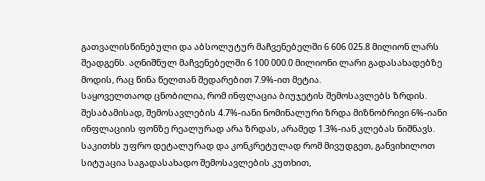გათვალისწინებული და აბსოლუტურ მაჩვენებელში 6 606 025.8 მილიონ ლარს შეადგენს. აღნიშნულ მაჩვენებელში 6 100 000.0 მილიონი ლარი გადასახადებზე მოდის, რაც წინა წელთან შედარებით 7.9%-ით მეტია.
საყოველთაოდ ცნობილია, რომ ინფლაცია ბიუჯეტის შემოსავლებს ზრდის. შესაბამისად, შემოსავლების 4.7%-იანი ნომინალური ზრდა მიზნობრივი 6%-იანი ინფლაციის ფონზე რეალურად არა ზრდას, არამედ 1.3%-იან კლებას ნიშნავს. საკითხს უფრო დეტალურად და კონკრეტულად რომ მივუდგეთ, განვიხილოთ სიტუაცია საგადასახადო შემოსავლების კუთხით,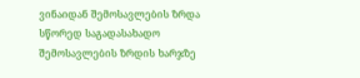ვინაიდან შემოსავლების ზრდა სწორედ საგადასახადო შემოსავლების ზრდის ხარჯზე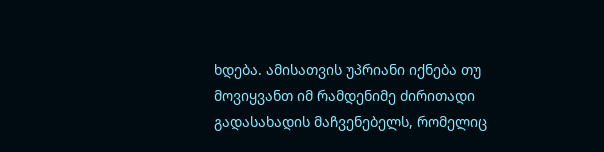ხდება. ამისათვის უპრიანი იქნება თუ მოვიყვანთ იმ რამდენიმე ძირითადი გადასახადის მაჩვენებელს, რომელიც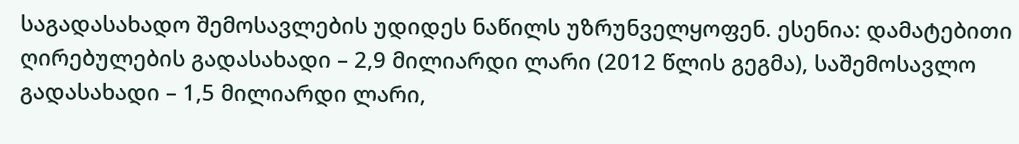საგადასახადო შემოსავლების უდიდეს ნაწილს უზრუნველყოფენ. ესენია: დამატებითი ღირებულების გადასახადი – 2,9 მილიარდი ლარი (2012 წლის გეგმა), საშემოსავლო გადასახადი – 1,5 მილიარდი ლარი,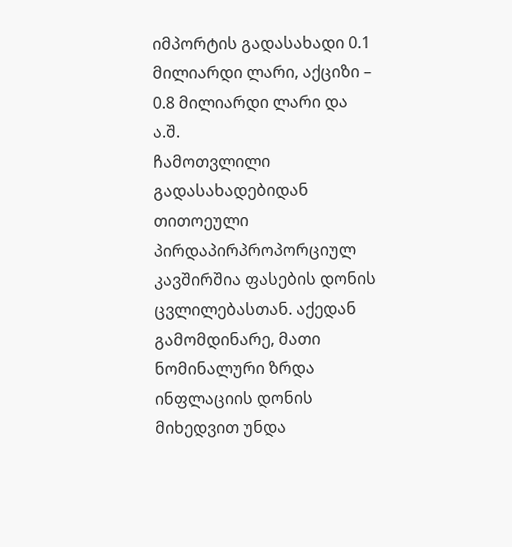იმპორტის გადასახადი 0.1 მილიარდი ლარი, აქციზი – 0.8 მილიარდი ლარი და ა.შ.
ჩამოთვლილი გადასახადებიდან თითოეული პირდაპირპროპორციულ კავშირშია ფასების დონის ცვლილებასთან. აქედან გამომდინარე, მათი ნომინალური ზრდა ინფლაციის დონის მიხედვით უნდა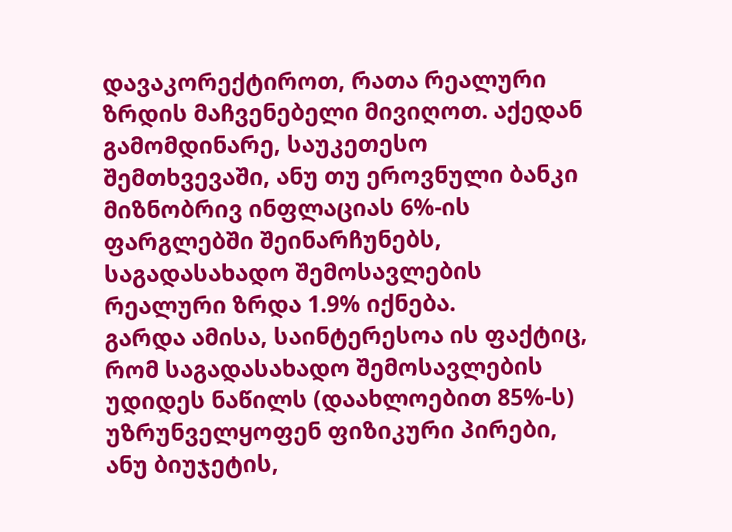დავაკორექტიროთ, რათა რეალური ზრდის მაჩვენებელი მივიღოთ. აქედან გამომდინარე, საუკეთესო შემთხვევაში, ანუ თუ ეროვნული ბანკი მიზნობრივ ინფლაციას 6%-ის ფარგლებში შეინარჩუნებს, საგადასახადო შემოსავლების რეალური ზრდა 1.9% იქნება.
გარდა ამისა, საინტერესოა ის ფაქტიც, რომ საგადასახადო შემოსავლების უდიდეს ნაწილს (დაახლოებით 85%-ს) უზრუნველყოფენ ფიზიკური პირები, ანუ ბიუჯეტის,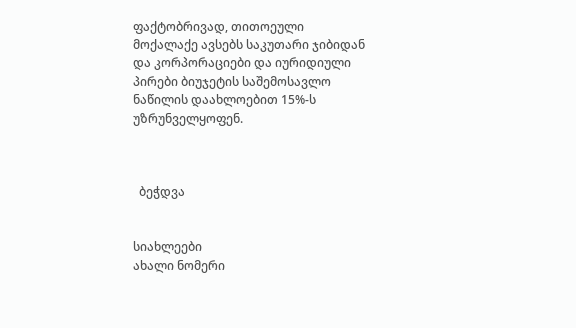ფაქტობრივად, თითოეული მოქალაქე ავსებს საკუთარი ჯიბიდან და კორპორაციები და იურიდიული პირები ბიუჯეტის საშემოსავლო ნაწილის დაახლოებით 15%-ს უზრუნველყოფენ.



  ბეჭდვა


სიახლეები
ახალი ნომერი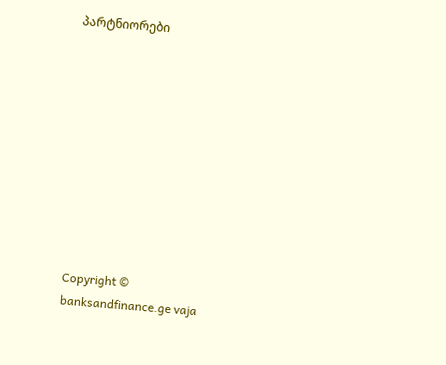პარტნიორები










Copyright © banksandfinance.ge vaja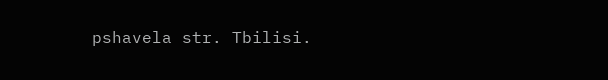pshavela str. Tbilisi.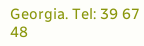Georgia. Tel: 39 67 48